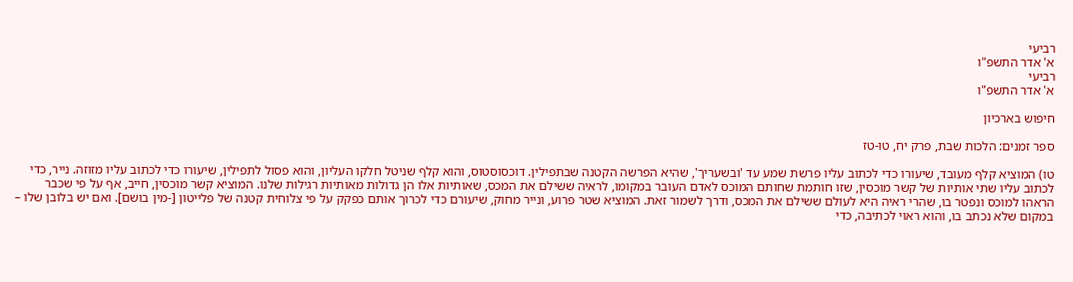רביעי
א' אדר התשפ"ו
רביעי
א' אדר התשפ"ו

חיפוש בארכיון

ספר זמנים: הלכות שבת, פרק יח, טו-טז

טו) המוציא קלף מעובד, שיעורו כדי לכתוב עליו פרשת שמע עד 'ובשעריך', שהיא הפרשה הקטנה שבתפילין. דוכסוסטוס, והוא קלף שניטל חלקו העליון, והוא פסול לתפילין, שיעורו כדי לכתוב עליו מזוזה. נייר, כדי לכתוב עליו שתי אותיות של קשר מוכסין, שזו חותמת שחותם המוכס לאדם העובר במקומו, לראיה ששילם את המכס, שאותיות אלו הן גדולות מאותיות רגילות שלנו. המוציא קשר מוכסין, חייב, אף על פי שכבר הראהו למוכס ונפטר בו, שהרי ראיה היא לעולם ששילם את המכס, ודרך לשמור זאת. המוציא שטר פרוע, ונייר מחוק, שיעורם כדי לכרוך אותם כפקק על פי צלוחית קטנה של פלייטון [-מין בושם]. ואם יש בלובן שלו – במקום שלא נכתב בו, והוא ראוי לכתיבה, כדי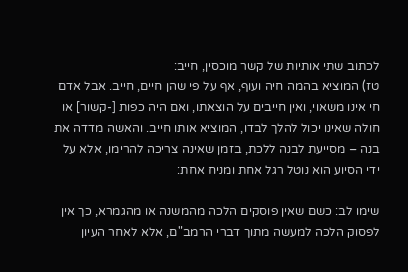לכתוב שתי אותיות של קשר מוכסין, חייב:
טז) המוציא בהמה חיה ועוף, אף על פי שהן חיים, חייב. אבל אדם חי אינו משאוי, ואין חייבים על הוצאתו, ואם היה כפות [-קשור] או חולה שאינו יכול להלך לבדו, המוציא אותו חייב. והאשה מדדה את בנה – מסייעת לבנה ללכת, בזמן שאינה צריכה להרימו, אלא על ידי הסיוע הוא נוטל רגל אחת ומניח אחת:

שימו לב: כשם שאין פוסקים הלכה מהמשנה או מהגמרא, כך אין לפסוק הלכה למעשה מתוך דברי הרמב"ם, אלא לאחר העיון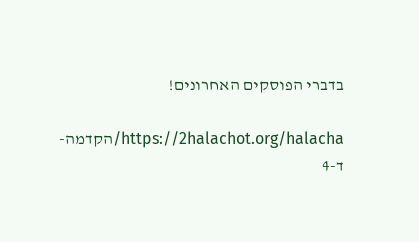בדברי הפוסקים האחרונים!

https://2halachot.org/halacha/הקדמה-ד-4